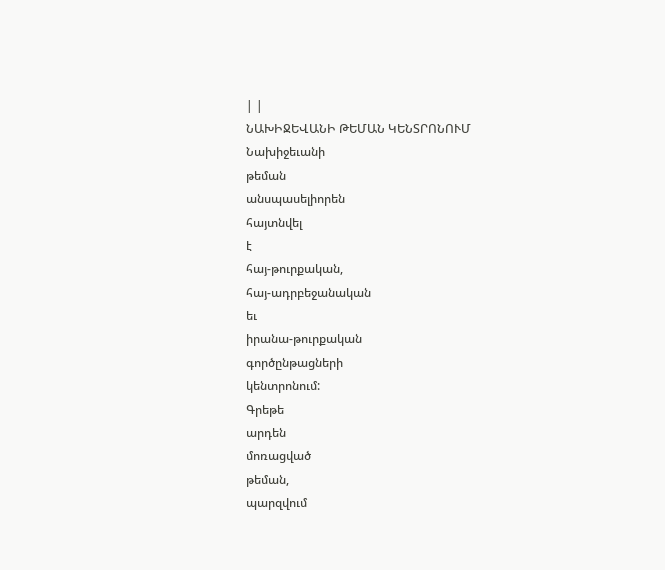| |
ՆԱԽԻՋԵՎԱՆԻ ԹԵՄԱՆ ԿԵՆՏՐՈՆՈՒՄ
Նախիջեւանի
թեման
անսպասելիորեն
հայտնվել
է
հայ-թուրքական,
հայ-ադրբեջանական
եւ
իրանա-թուրքական
գործընթացների
կենտրոնում:
Գրեթե
արդեն
մոռացված
թեման,
պարզվում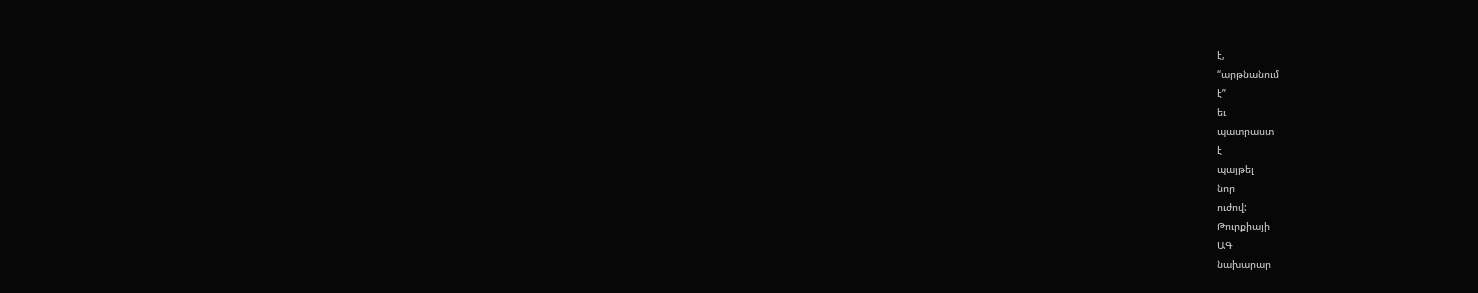է,
“արթնանում
է”
եւ
պատրաստ
է
պայթել
նոր
ուժով:
Թուրքիայի
ԱԳ
նախարար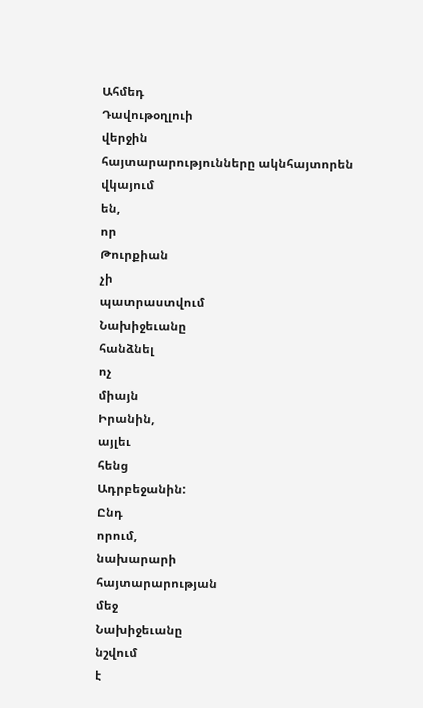Ահմեդ
Դավութօղլուի
վերջին
հայտարարությունները ակնհայտորեն
վկայում
են,
որ
Թուրքիան
չի
պատրաստվում
Նախիջեւանը
հանձնել
ոչ
միայն
Իրանին,
այլեւ
հենց
Ադրբեջանին:
Ընդ
որում,
նախարարի
հայտարարության
մեջ
Նախիջեւանը
նշվում
է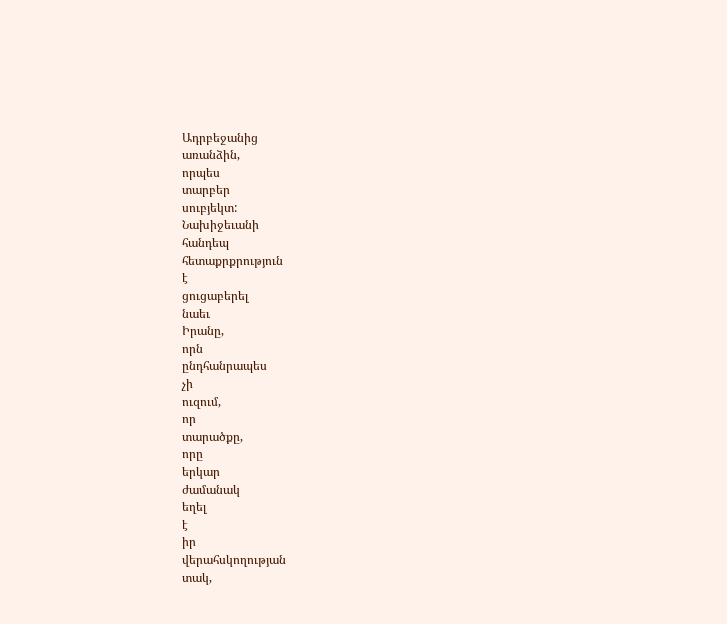Ադրբեջանից
առանձին,
որպես
տարբեր
սուբյեկտ:
Նախիջեւանի
հանդեպ
հետաքրքրություն
է
ցուցաբերել
նաեւ
Իրանը,
որն
ընդհանրապես
չի
ուզում,
որ
տարածքը,
որը
երկար
ժամանակ
եղել
է
իր
վերահսկողության
տակ,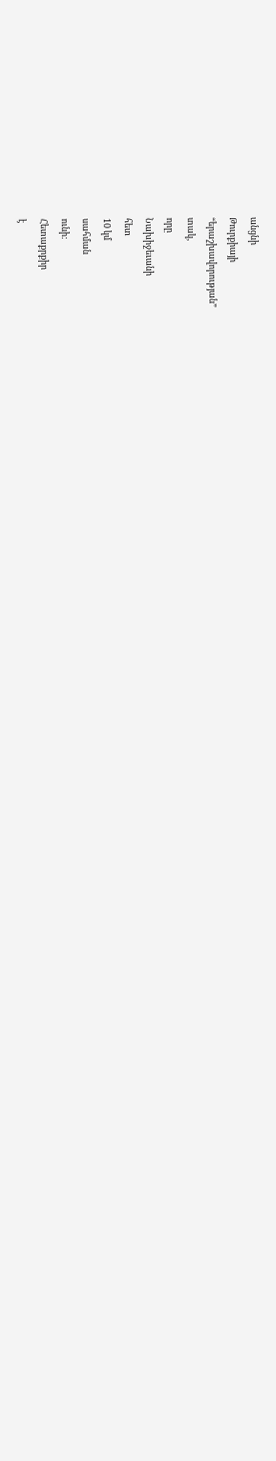անցնի
Թուրքիայի
“երաշխավորության”
տակ,
որը
Նախիջեւանի
հետ
10 կմ
սահման
ունի:
Հետաքրքիր
է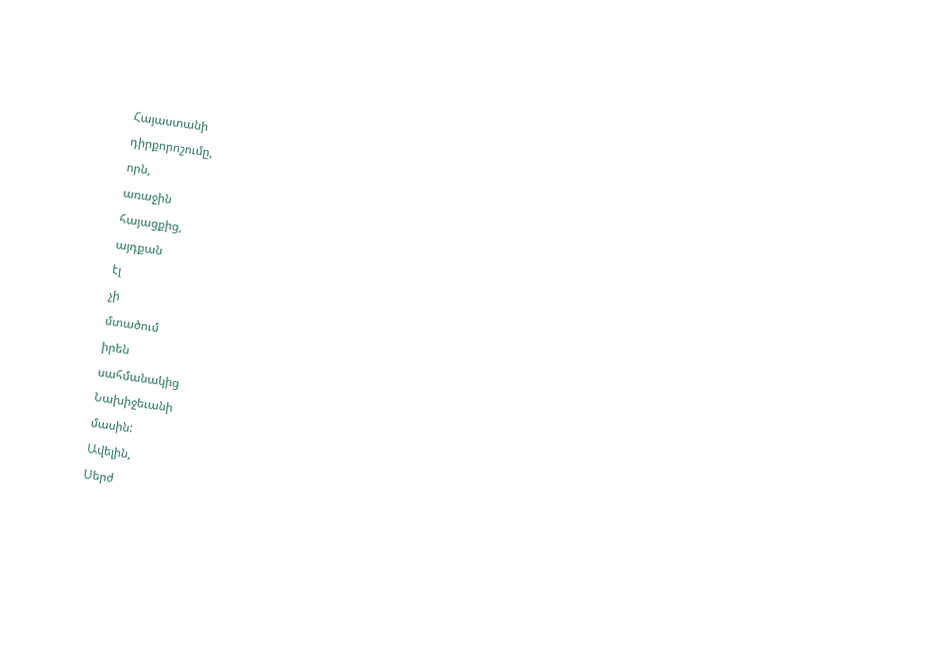Հայաստանի
դիրքորոշումը,
որն,
առաջին
հայացքից,
այդքան
էլ
չի
մտածում
իրեն
սահմանակից
Նախիջեւանի
մասին:
Ավելին,
Սերժ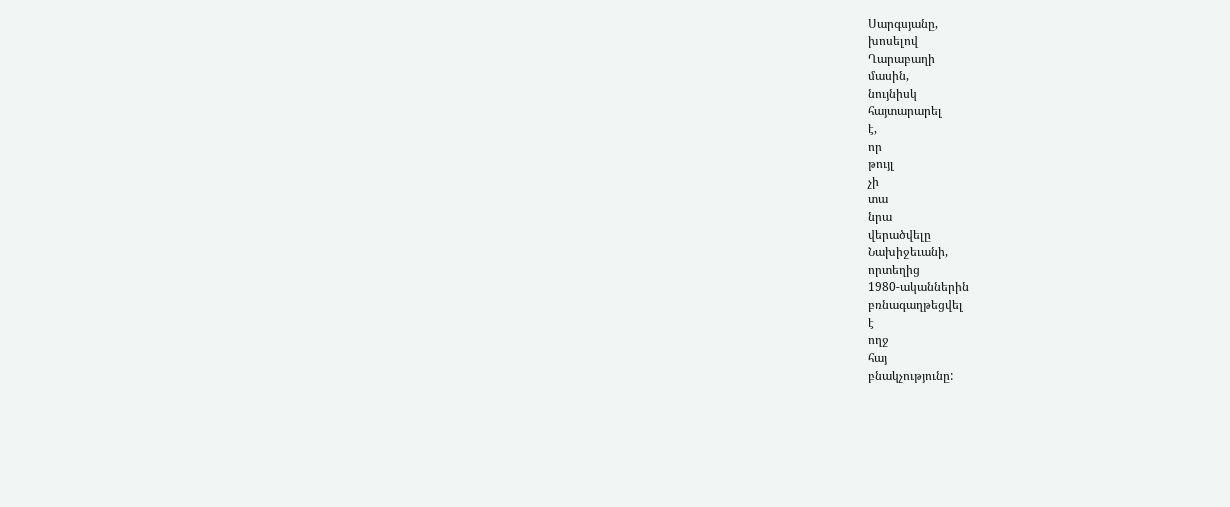Սարգսյանը,
խոսելով
Ղարաբաղի
մասին,
նույնիսկ
հայտարարել
է,
որ
թույլ
չի
տա
նրա
վերածվելը
Նախիջեւանի,
որտեղից
1980-ականներին
բռնագաղթեցվել
է
ողջ
հայ
բնակչությունը: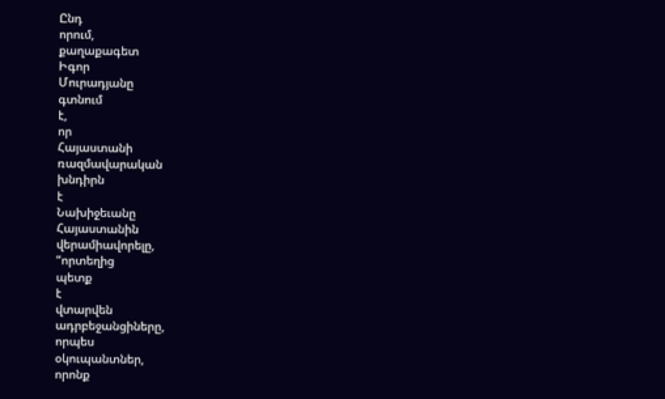Ընդ
որում,
քաղաքագետ
Իգոր
Մուրադյանը
գտնում
է,
որ
Հայաստանի
ռազմավարական
խնդիրն
է
Նախիջեւանը
Հայաստանին
վերամիավորելը,
“որտեղից
պետք
է
վտարվեն
ադրբեջանցիները,
որպես
օկուպանտներ,
որոնք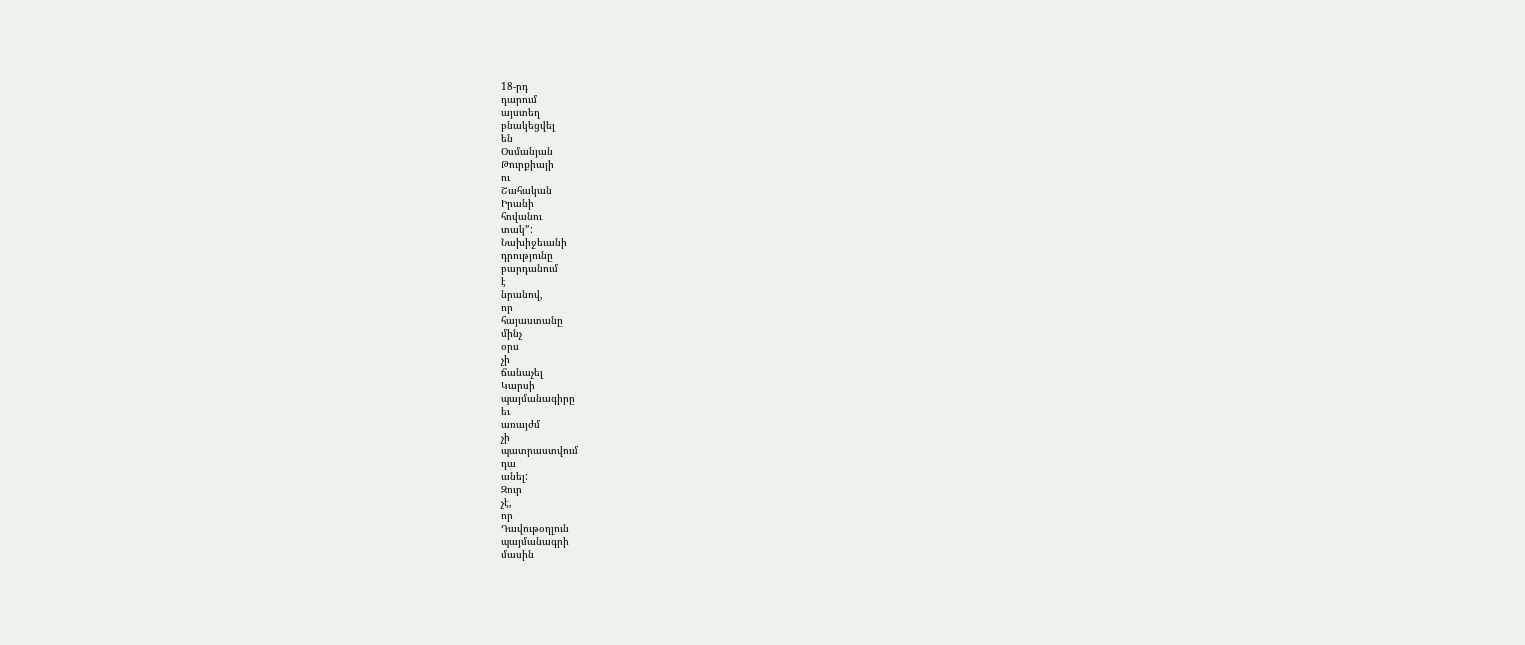18-րդ
դարում
այստեղ
բնակեցվել
են
Օսմանյան
Թուրքիայի
ու
Շահական
Իրանի
հովանու
տակ”:
Նախիջեւանի
դրությունը
բարդանում
է
նրանով,
որ
հայաստանը
մինչ
օրս
չի
ճանաչել
Կարսի
պայմանագիրը
եւ
առայժմ
չի
պատրաստվում
դա
անել:
Զուր
չէ,
որ
Դավութօղլուն
պայմանագրի
մասին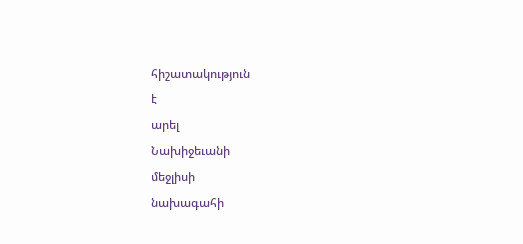հիշատակություն
է
արել
Նախիջեւանի
մեջլիսի
նախագահի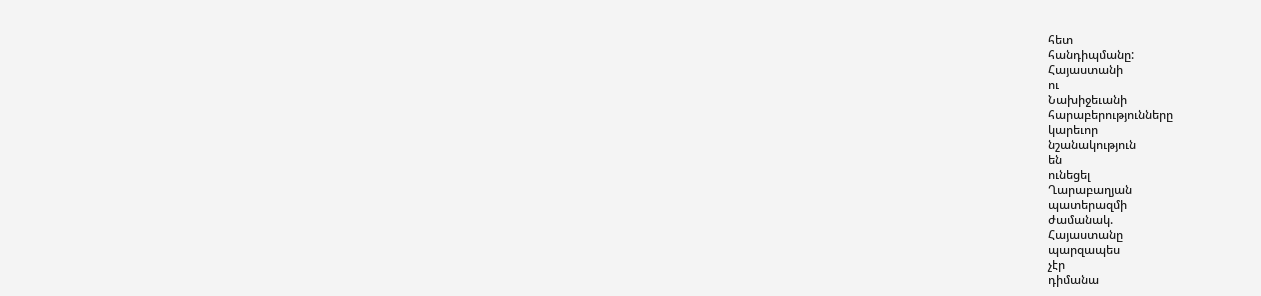հետ
հանդիպմանը:
Հայաստանի
ու
Նախիջեւանի
հարաբերությունները
կարեւոր
նշանակություն
են
ունեցել
Ղարաբաղյան
պատերազմի
ժամանակ.
Հայաստանը
պարզապես
չէր
դիմանա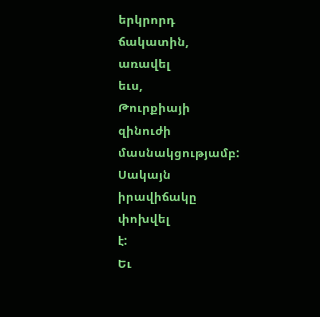երկրորդ
ճակատին,
առավել
եւս,
Թուրքիայի
զինուժի
մասնակցությամբ:
Սակայն
իրավիճակը
փոխվել
է:
Եւ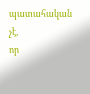պատահական
չէ,
որ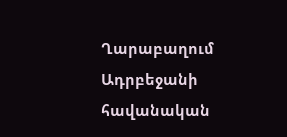Ղարաբաղում
Ադրբեջանի
հավանական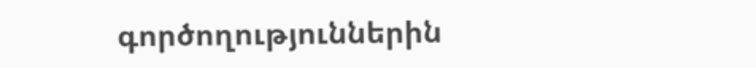գործողություններին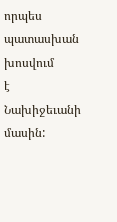որպես
պատասխան
խոսվում
է
Նախիջեւանի
մասին: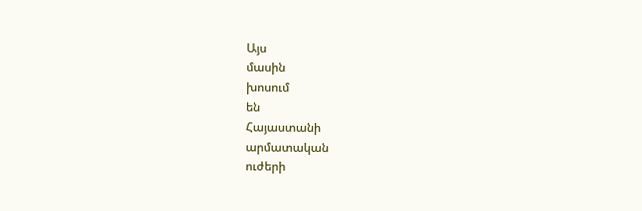Այս
մասին
խոսում
են
Հայաստանի
արմատական
ուժերի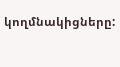կողմնակիցները: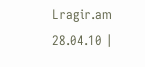Lragir.am
28.04.10 |